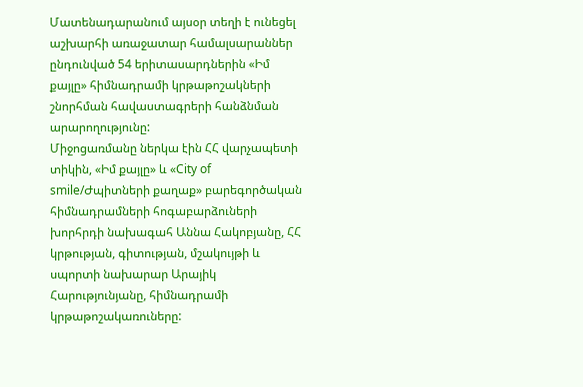Մատենադարանում այսօր տեղի է ունեցել աշխարհի առաջատար համալսարաններ ընդունված 54 երիտասարդներին «Իմ քայլը» հիմնադրամի կրթաթոշակների շնորհման հավաստագրերի հանձնման արարողությունը:
Միջոցառմանը ներկա էին ՀՀ վարչապետի տիկին, «Իմ քայլը» և «City of smile/Ժպիտների քաղաք» բարեգործական հիմնադրամների հոգաբարձուների խորհրդի նախագահ Աննա Հակոբյանը, ՀՀ կրթության, գիտության, մշակույթի և սպորտի նախարար Արայիկ Հարությունյանը, հիմնադրամի կրթաթոշակառուները: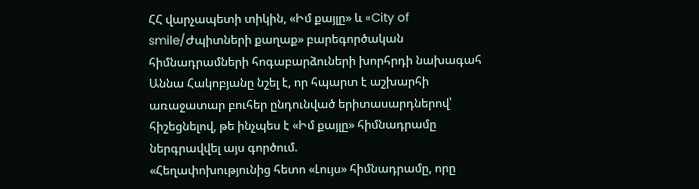ՀՀ վարչապետի տիկին, «Իմ քայլը» և «City of smile/Ժպիտների քաղաք» բարեգործական հիմնադրամների հոգաբարձուների խորհրդի նախագահ Աննա Հակոբյանը նշել է, որ հպարտ է աշխարհի առաջատար բուհեր ընդունված երիտասարդներով՝ հիշեցնելով, թե ինչպես է «Իմ քայլը» հիմնադրամը ներգրավվել այս գործում.
«Հեղափոխությունից հետո «Լույս» հիմնադրամը, որը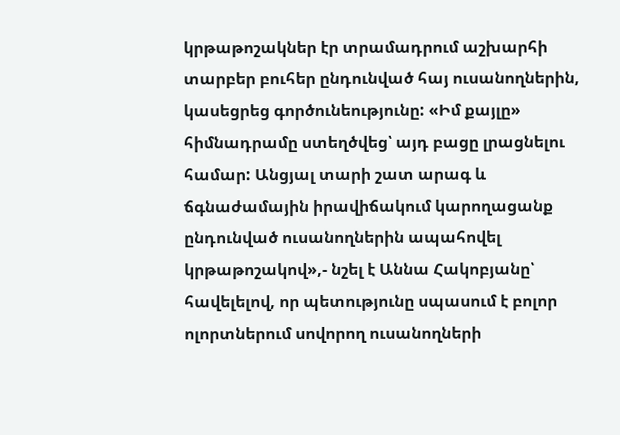կրթաթոշակներ էր տրամադրում աշխարհի տարբեր բուհեր ընդունված հայ ուսանողներին, կասեցրեց գործունեությունը: «Իմ քայլը» հիմնադրամը ստեղծվեց՝ այդ բացը լրացնելու համար: Անցյալ տարի շատ արագ և ճգնաժամային իրավիճակում կարողացանք ընդունված ուսանողներին ապահովել կրթաթոշակով»,- նշել է Աննա Հակոբյանը՝ հավելելով, որ պետությունը սպասում է բոլոր ոլորտներում սովորող ուսանողների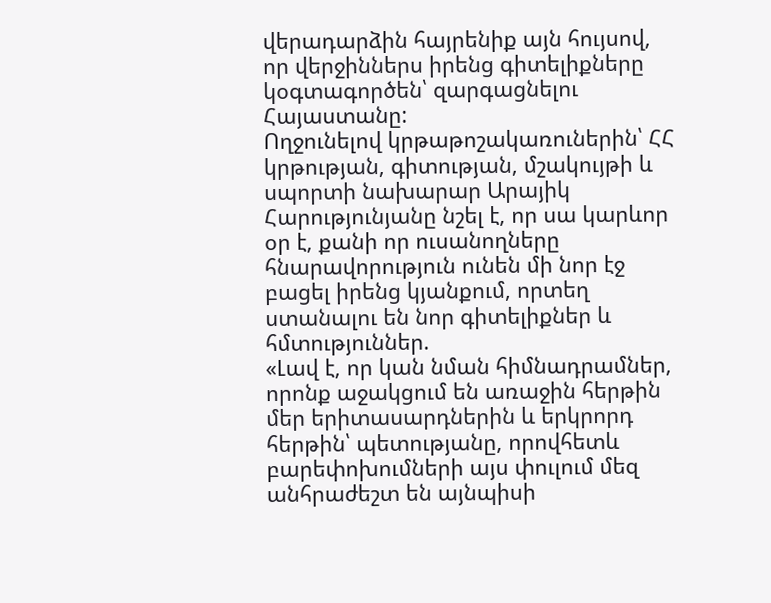վերադարձին հայրենիք այն հույսով, որ վերջիններս իրենց գիտելիքները կօգտագործեն՝ զարգացնելու Հայաստանը:
Ողջունելով կրթաթոշակառուներին՝ ՀՀ կրթության, գիտության, մշակույթի և սպորտի նախարար Արայիկ Հարությունյանը նշել է, որ սա կարևոր օր է, քանի որ ուսանողները հնարավորություն ունեն մի նոր էջ բացել իրենց կյանքում, որտեղ ստանալու են նոր գիտելիքներ և հմտություններ.
«Լավ է, որ կան նման հիմնադրամներ, որոնք աջակցում են առաջին հերթին մեր երիտասարդներին և երկրորդ հերթին՝ պետությանը, որովհետև բարեփոխումների այս փուլում մեզ անհրաժեշտ են այնպիսի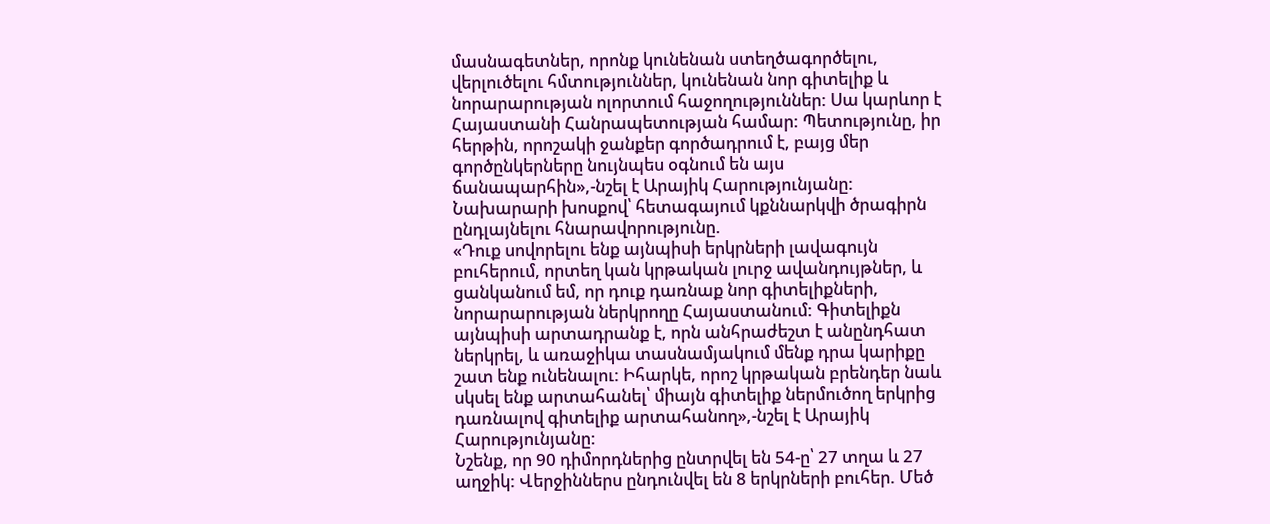մասնագետներ, որոնք կունենան ստեղծագործելու, վերլուծելու հմտություններ, կունենան նոր գիտելիք և նորարարության ոլորտում հաջողություններ: Սա կարևոր է Հայաստանի Հանրապետության համար: Պետությունը, իր հերթին, որոշակի ջանքեր գործադրում է, բայց մեր գործընկերները նույնպես օգնում են այս ճանապարհին»,-նշել է Արայիկ Հարությունյանը:
Նախարարի խոսքով՝ հետագայում կքննարկվի ծրագիրն ընդլայնելու հնարավորությունը.
«Դուք սովորելու ենք այնպիսի երկրների լավագույն բուհերում, որտեղ կան կրթական լուրջ ավանդույթներ, և ցանկանում եմ, որ դուք դառնաք նոր գիտելիքների, նորարարության ներկրողը Հայաստանում: Գիտելիքն այնպիսի արտադրանք է, որն անհրաժեշտ է անընդհատ ներկրել, և առաջիկա տասնամյակում մենք դրա կարիքը շատ ենք ունենալու: Իհարկե, որոշ կրթական բրենդեր նաև սկսել ենք արտահանել՝ միայն գիտելիք ներմուծող երկրից դառնալով գիտելիք արտահանող»,-նշել է Արայիկ Հարությունյանը:
Նշենք, որ 90 դիմորդներից ընտրվել են 54-ը՝ 27 տղա և 27 աղջիկ: Վերջիններս ընդունվել են 8 երկրների բուհեր. Մեծ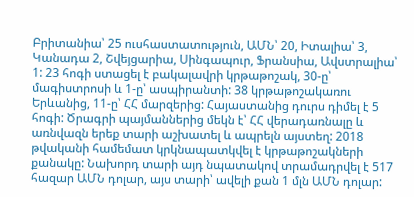Բրիտանիա՝ 25 ուսհաստատություն, ԱՄՆ՝ 20, Իտալիա՝ 3, Կանադա 2, Շվեյցարիա, Սինգապուր, Ֆրանսիա, Ավստրալիա՝ 1: 23 հոգի ստացել է բակալավրի կրթաթոշակ, 30-ը՝ մագիստրոսի և 1-ը՝ ասպիրանտի: 38 կրթաթոշակառու Երևանից, 11-ը՝ ՀՀ մարզերից: Հայաստանից դուրս դիմել է 5 հոգի: Ծրագրի պայմաններից մեկն է՝ ՀՀ վերադառնալը և առնվազն երեք տարի աշխատել և ապրելն այստեղ: 2018 թվականի համեմատ կրկնապատկվել է կրթաթոշակների քանակը: Նախորդ տարի այդ նպատակով տրամադրվել է 517 հազար ԱՄՆ դոլար, այս տարի՝ ավելի քան 1 մլն ԱՄՆ դոլար: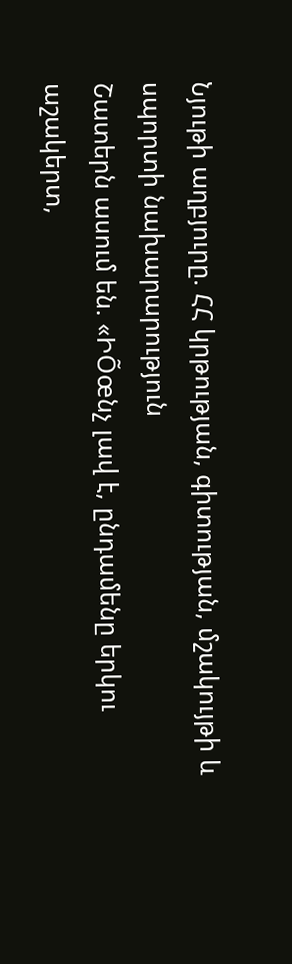Նյութի աղբյուրը. ՀՀ կրթության, գիտության, մշակույթի և սպորտի նախարարություն
Շատերն ասում են. «ԻÕœնչ լավ է, ընդամենը երկու աշակերտ,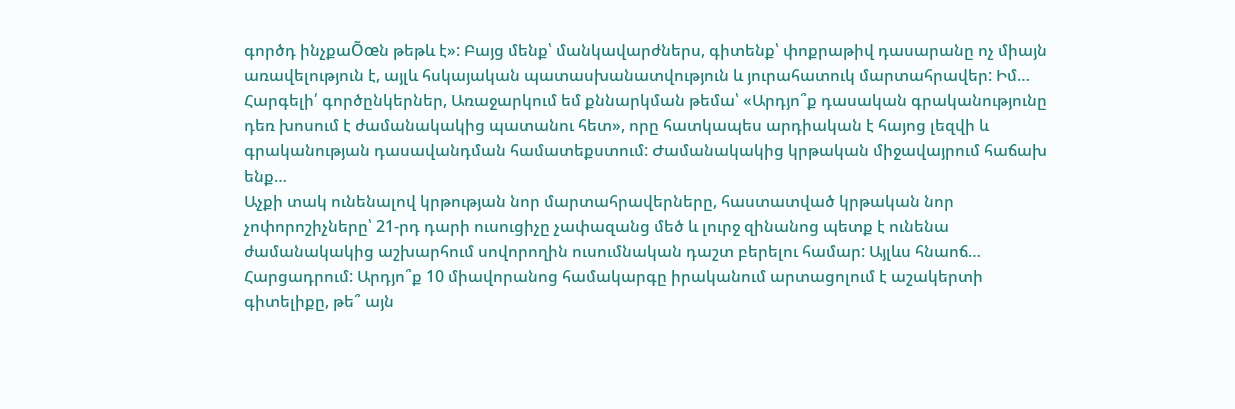գործդ ինչքաÕœն թեթև է»: Բայց մենք՝ մանկավարժներս, գիտենք՝ փոքրաթիվ դասարանը ոչ միայն առավելություն է, այլև հսկայական պատասխանատվություն և յուրահատուկ մարտահրավեր: Իմ…
Հարգելի՛ գործընկերներ, Առաջարկում եմ քննարկման թեմա՝ «Արդյո՞ք դասական գրականությունը դեռ խոսում է ժամանակակից պատանու հետ», որը հատկապես արդիական է հայոց լեզվի և գրականության դասավանդման համատեքստում: Ժամանակակից կրթական միջավայրում հաճախ ենք…
Աչքի տակ ունենալով կրթության նոր մարտահրավերները, հաստատված կրթական նոր չոփորոշիչները՝ 21-րդ դարի ուսուցիչը չափազանց մեծ և լուրջ զինանոց պետք է ունենա ժամանակակից աշխարհում սովորողին ուսումնական դաշտ բերելու համար: Այլևս հնաոճ…
Հարցադրում: Արդյո՞ք 10 միավորանոց համակարգը իրականում արտացոլում է աշակերտի գիտելիքը, թե՞ այն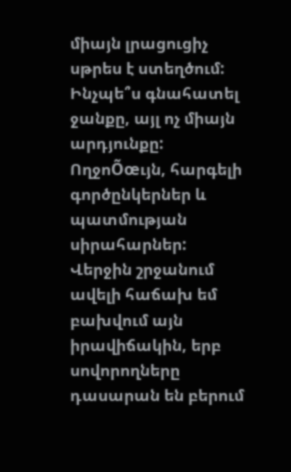միայն լրացուցիչ սթրես է ստեղծում: Ինչպե՞ս գնահատել ջանքը, այլ ոչ միայն արդյունքը:
ՈղջոÕœւյն, հարգելի գործընկերներ և պատմության սիրահարներ: Վերջին շրջանում ավելի հաճախ եմ բախվում այն իրավիճակին, երբ սովորողները դասարան են բերում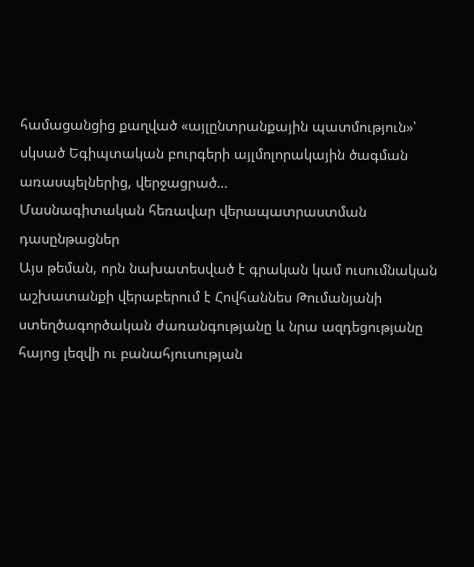համացանցից քաղված «այլընտրանքային պատմություն»՝ սկսած Եգիպտական բուրգերի այլմոլորակային ծագման առասպելներից, վերջացրած…
Մասնագիտական հեռավար վերապատրաստման դասընթացներ
Այս թեման, որն նախատեսված է գրական կամ ուսումնական աշխատանքի վերաբերում է Հովհաննես Թումանյանի ստեղծագործական ժառանգությանը և նրա ազդեցությանը հայոց լեզվի ու բանահյուսության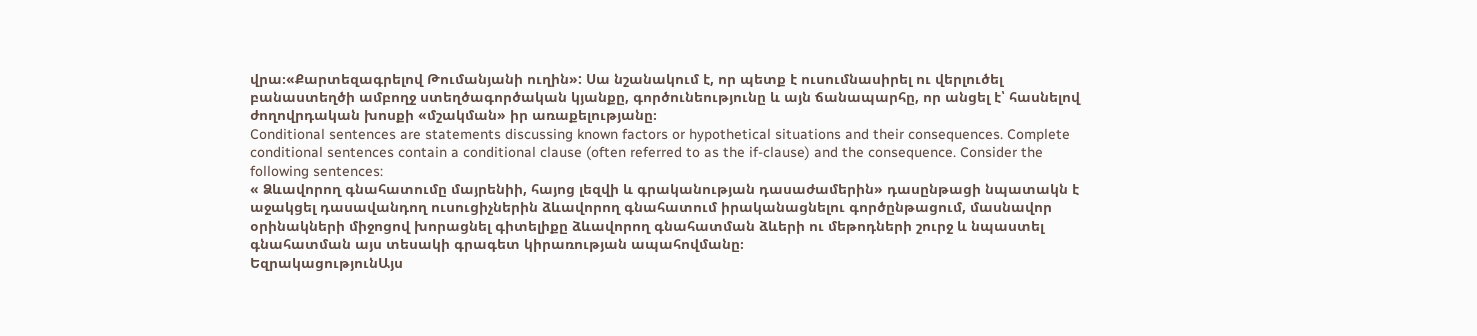վրա։«Քարտեզագրելով Թումանյանի ուղին»: Սա նշանակում է, որ պետք է ուսումնասիրել ու վերլուծել բանաստեղծի ամբողջ ստեղծագործական կյանքը, գործունեությունը և այն ճանապարհը, որ անցել է՝ հասնելով ժողովրդական խոսքի «մշակման» իր առաքելությանը։
Conditional sentences are statements discussing known factors or hypothetical situations and their consequences. Complete conditional sentences contain a conditional clause (often referred to as the if-clause) and the consequence. Consider the following sentences:
« Ձևավորող գնահատումը մայրենիի, հայոց լեզվի և գրականության դասաժամերին» դասընթացի նպատակն է աջակցել դասավանդող ուսուցիչներին ձևավորող գնահատում իրականացնելու գործընթացում, մասնավոր օրինակների միջոցով խորացնել գիտելիքը ձևավորող գնահատման ձևերի ու մեթոդների շուրջ և նպաստել գնահատման այս տեսակի գրագետ կիրառության ապահովմանը։
ԵզրակացությունԱյս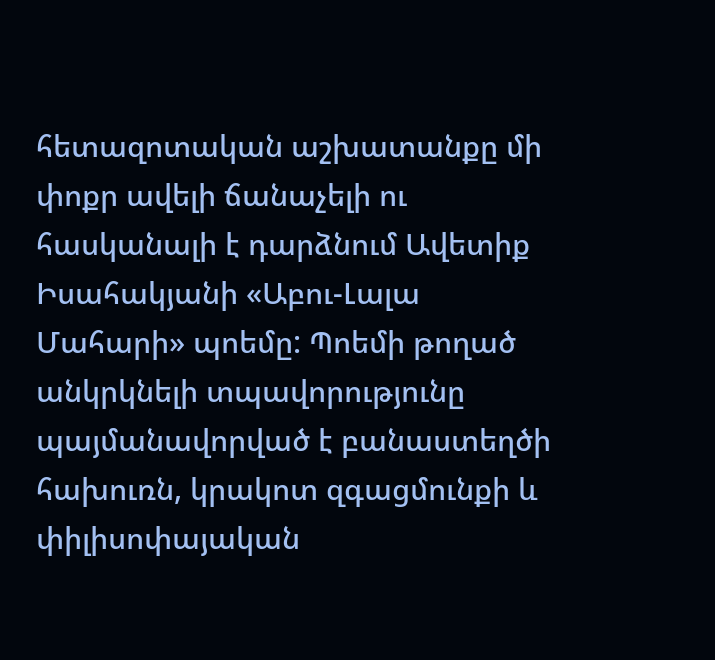հետազոտական աշխատանքը մի փոքր ավելի ճանաչելի ու հասկանալի է դարձնում Ավետիք Իսահակյանի «Աբու-Լալա Մահարի» պոեմը: Պոեմի թողած անկրկնելի տպավորությունը պայմանավորված է բանաստեղծի հախուռն, կրակոտ զգացմունքի և փիլիսոփայական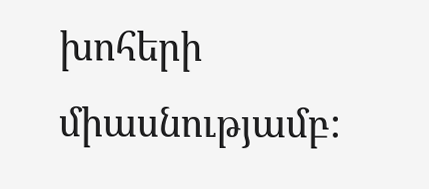խոհերի միասնությամբ: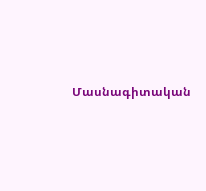Մասնագիտական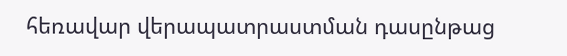հեռավար վերապատրաստման դասընթաց